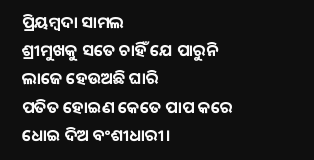ପ୍ରିୟମ୍ବଦା ସାମଲ
ଶ୍ରୀମୁଖକୁ ସତେ ଚାହିଁ ଯେ ପାରୁନି
ଲାଜେ ହେଉଅଛି ଘାରି
ପତିତ ହୋଇଣ କେତେ ପାପ କରେ
ଧୋଇ ଦିଅ ବଂଶୀଧାରୀ।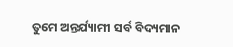ତୁମେ ଅନ୍ତର୍ଯ୍ୟାମୀ ସର୍ବ ବିଦ୍ୟମାନ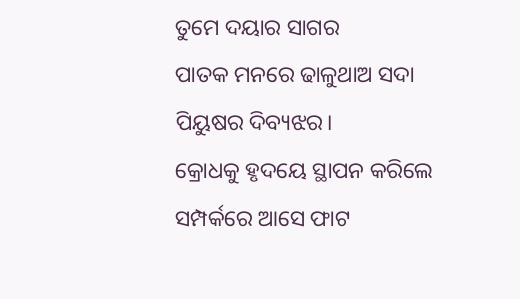ତୁମେ ଦୟାର ସାଗର
ପାତକ ମନରେ ଢାଳୁଥାଅ ସଦା
ପିୟୁଷର ଦିବ୍ୟଝର।
କ୍ରୋଧକୁ ହୃଦୟେ ସ୍ଥାପନ କରିଲେ
ସମ୍ପର୍କରେ ଆସେ ଫାଟ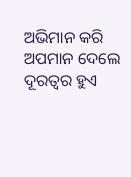ଅଭିମାନ କରି ଅପମାନ ଦେଲେ
ଦୂରତ୍ଵର ହୁଏ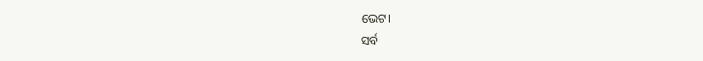ଭେଟ।
ସର୍ବ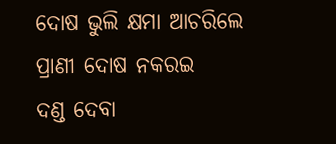ଦୋଷ ଭୁଲି କ୍ଷମା ଆଚରିଲେ
ପ୍ରାଣୀ ଦୋଷ ନକରଇ
ଦଣ୍ଡ ଦେବା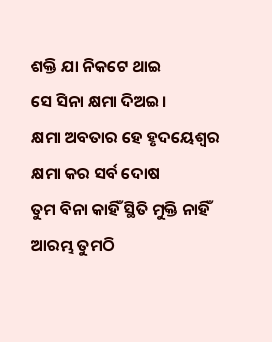ଶକ୍ତି ଯା ନିକଟେ ଥାଇ
ସେ ସିନା କ୍ଷମା ଦିଅଇ।
କ୍ଷମା ଅବତାର ହେ ହୃଦୟେଶ୍ୱର
କ୍ଷମା କର ସର୍ବ ଦୋଷ
ତୁମ ବିନା କାହିଁ ସ୍ଥିତି ମୁକ୍ତି ନାହିଁ
ଆରମ୍ଭ ତୁମଠି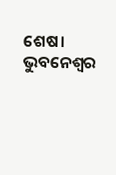ଶେଷ।
ଭୁବନେଶ୍ୱର